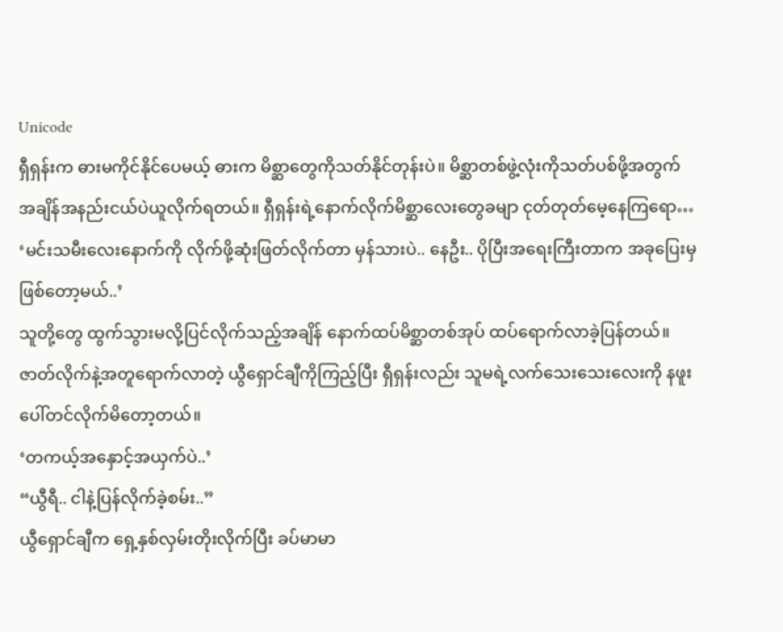Unicode
ရှီရှန်းက ဓားမကိုင်နိုင်ပေမယ့် ဓားက မိစ္ဆာတွေကိုသတ်နိုင်တုန်းပဲ။ မိစ္ဆာတစ်ဖွဲ့လုံးကိုသတ်ပစ်ဖို့အတွက် အချိန်အနည်းငယ်ပဲယူလိုက်ရတယ်။ ရှီရှန်းရဲ့နောက်လိုက်မိစ္ဆာလေးတွေခမျာ ငုတ်တုတ်မေ့နေကြရော…
‘မင်းသမီးလေးနောက်ကို လိုက်ဖို့ဆုံးဖြတ်လိုက်တာ မှန်သားပဲ.. နေဦး.. ပိုပြီးအရေးကြီးတာက အခုပြေးမှဖြစ်တော့မယ်..’
သူတို့တွေ ထွက်သွားမလို့ပြင်လိုက်သည့်အချိန် နောက်ထပ်မိစ္ဆာတစ်အုပ် ထပ်ရောက်လာခဲ့ပြန်တယ်။ ဇာတ်လိုက်နဲ့အတူရောက်လာတဲ့ ယွီရှောင်ချီကိုကြည့်ပြီး ရှီရှန်းလည်း သူမရဲ့လက်သေးသေးလေးကို နဖူးပေါ်တင်လိုက်မိတော့တယ်။
‘တကယ့်အနှောင့်အယှက်ပဲ..’
“ယွီရီ.. ငါနဲ့ပြန်လိုက်ခဲ့စမ်း..”
ယွီရှောင်ချီက ရှေ့နှစ်လှမ်းတိုးလိုက်ပြီး ခပ်မာမာ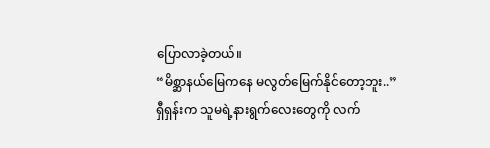ပြောလာခဲ့တယ်။
“မိစ္ဆာနယ်မြေကနေ မလွတ်မြေက်နိုင်တော့ဘူး..”
ရှီရှန်းက သူမရဲ့နားရွက်လေးတွေကို လက်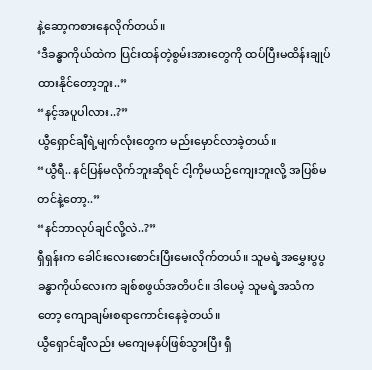နဲ့ဆော့ကစားနေလိုက်တယ်။
‘ဒီခန္ဓာကိုယ်ထဲက ပြင်းထန်တဲ့စွမ်းအားတွေကို ထပ်ပြီးမထိန်းချုပ်ထားနိုင်တော့ဘူး..”
“နင့်အပူပါလား..?”
ယွီရှောင်ချီရဲ့မျက်လုံးတွေက မည်းမှောင်လာခဲ့တယ်။
“ယွီရီ.. နင်ပြန်မလိုက်ဘူးဆိုရင် ငါ့ကိုမယဉ်ကျေးဘူးလို့ အပြစ်မတင်နဲ့တော့..”
“နင်ဘာလုပ်ချင်လို့လဲ..?”
ရှီရှန်းက ခေါင်းလေးစောင်းပြီးမေးလိုက်တယ်။ သူမရဲ့အမွှေးပွပွခန္ဓာကိုယ်လေးက ချစ်စဖွယ်အတိပင်။ ဒါပေမဲ့ သူမရဲ့အသံကတော့ ကျောချမ်းစရာကောင်းနေခဲ့တယ်။
ယွီရှောင်ချီလည်း မကျေမနပ်ဖြစ်သွားပြီး ရှီ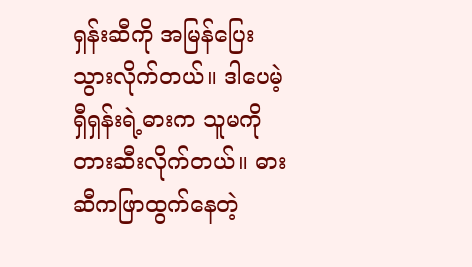ရှန်းဆီကို အမြန်ပြေးသွားလိုက်တယ်။ ဒါပေမဲ့ ရှီရှန်းရဲ့ဓားက သူမကိုတားဆီးလိုက်တယ်။ ဓားဆီကဖြာထွက်နေတဲ့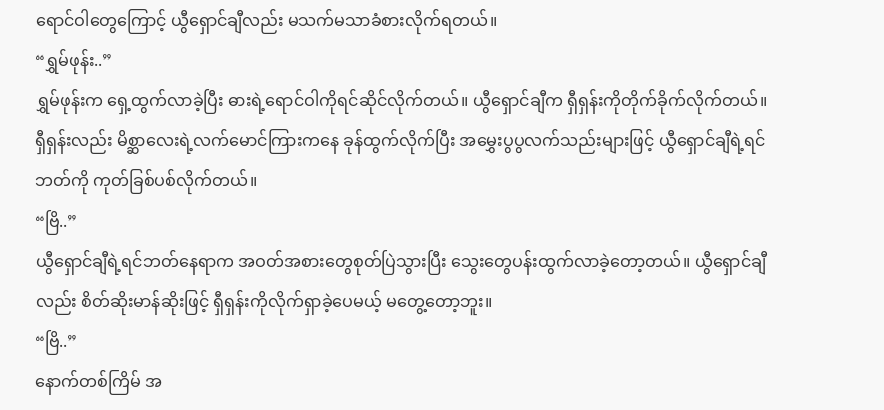ရောင်ဝါတွေကြောင့် ယွီရှောင်ချီလည်း မသက်မသာခံစားလိုက်ရတယ်။
“ရွှမ်ဖုန်း..”
ရွှမ်ဖုန်းက ရှေ့ထွက်လာခဲ့ပြီး ဓားရဲ့ရောင်ဝါကိုရင်ဆိုင်လိုက်တယ်။ ယွီရှောင်ချီက ရှီရှန်းကိုတိုက်ခိုက်လိုက်တယ်။ ရှီရှန်းလည်း မိစ္ဆာလေးရဲ့လက်မောင်ကြားကနေ ခုန်ထွက်လိုက်ပြီး အမွှေးပွပွလက်သည်းများဖြင့် ယွီရှောင်ချီရဲ့ရင်ဘတ်ကို ကုတ်ခြစ်ပစ်လိုက်တယ်။
“ဗြိ..”
ယွီရှောင်ချီရဲ့ရင်ဘတ်နေရာက အဝတ်အစားတွေစုတ်ပြဲသွားပြီး သွေးတွေပန်းထွက်လာခဲ့တော့တယ်။ ယွီရှောင်ချီလည်း စိတ်ဆိုးမာန်ဆိုးဖြင့် ရှီရှန်းကိုလိုက်ရှာခဲ့ပေမယ့် မတွေ့တော့ဘူး။
“ဗြိ..”
နောက်တစ်ကြိမ် အ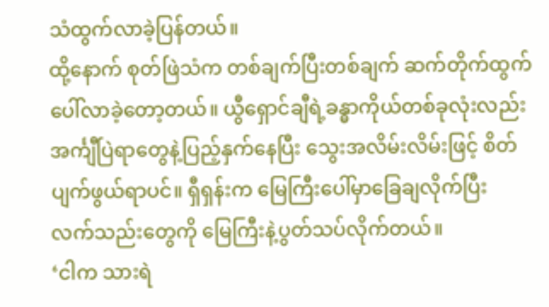သံထွက်လာခဲ့ပြန်တယ်။
ထို့နောက် စုတ်ဖြဲသံက တစ်ချက်ပြီးတစ်ချက် ဆက်တိုက်ထွက်ပေါ်လာခဲ့တော့တယ်။ ယွီရှောင်ချီရဲ့ခန္ဓာကိုယ်တစ်ခုလုံးလည်း အင်္ကျီပြဲရာတွေနဲ့ပြည့်နှက်နေပြီး သွေးအလိမ်းလိမ်းဖြင့် စိတ်ပျက်ဖွယ်ရာပင်။ ရှီရှန်းက မြေကြီးပေါ်မှာခြေချလိုက်ပြီး လက်သည်းတွေကို မြေကြီးနဲ့ပွတ်သပ်လိုက်တယ်။
‘ငါက သားရဲ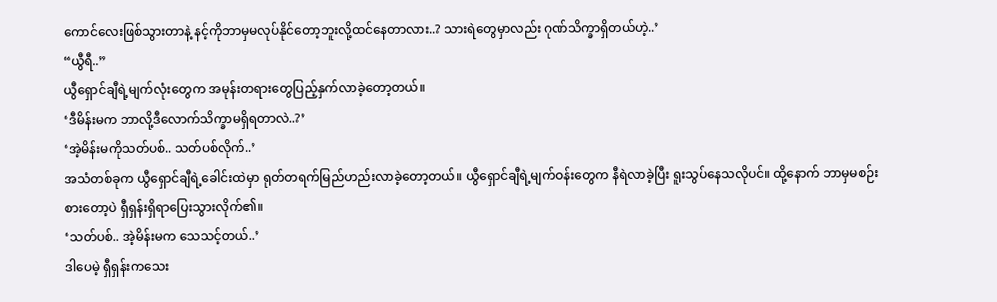ကောင်လေးဖြစ်သွားတာနဲ့ နင့်ကိုဘာမှမလုပ်နိုင်တော့ဘူးလို့ထင်နေတာလား..? သားရဲတွေမှာလည်း ဂုဏ်သိက္ခာရှိတယ်ဟဲ့..’
“ယွီရီ..”
ယွီရှောင်ချီရဲ့မျက်လုံးတွေက အမုန်းတရားတွေပြည့်နှက်လာခဲ့တော့တယ်။
‘ဒီမိန်းမက ဘာလို့ဒီလောက်သိက္ခာမရှိရတာလဲ..?’
‘အဲ့မိန်းမကိုသတ်ပစ်.. သတ်ပစ်လိုက်..’
အသံတစ်ခုက ယွီရှောင်ချီရဲ့ခေါင်းထဲမှာ ရုတ်တရက်မြည်ဟည်းလာခဲ့တော့တယ်။ ယွီရှောင်ချီရဲ့မျက်ဝန်းတွေက နီရဲလာခဲ့ပြီး ရူးသွပ်နေသလိုပင်။ ထို့နောက် ဘာမှမစဉ်းစားတော့ပဲ ရှီရှန်းရှိရာပြေးသွားလိုက်၏။
‘သတ်ပစ်.. အဲ့မိန်းမက သေသင့်တယ်..’
ဒါပေမဲ့ ရှီရှန်းကသေး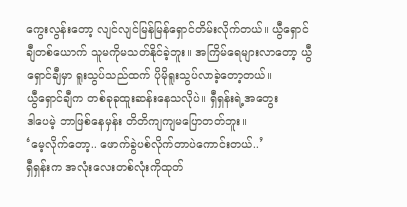ကွေးလွန်းတော့ လျင်လျင်မြန်မြန်ရှောင်တိမ်းလိုက်တယ်။ ယွီရှောင်ချီတစ်ယောက် သူမကိုမသတ်နိုင်ခဲ့ဘူး။ အကြိမ်ရေများလာတော့ ယွီရှောင်ချီမှာ ရူးသွပ်သည်ထက် ပိုမိုရူးသွပ်လာခဲ့တော့တယ်။
ယွီရှောင်ချီက တစ်ခုခုထူးဆန်းနေသလိုပဲ။ ရှီရှန်းရဲ့အတွေး
ဒါပေမဲ့ ဘာဖြစ်နေမှန်း တိတိကျကျမပြောတတ်ဘူး။
‘မေ့လိုက်တော့.. ဖောက်ခွဲပစ်လိုက်တာပဲကောင်းတယ်..’
ရှီရှန်းက အလုံးလေးတစ်လုံးကိုထုတ်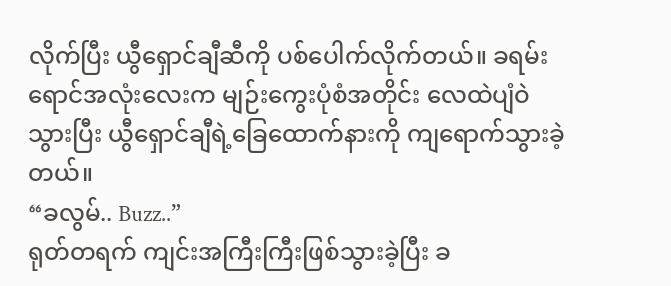လိုက်ပြီး ယွီရှောင်ချီဆီကို ပစ်ပေါက်လိုက်တယ်။ ခရမ်းရောင်အလုံးလေးက မျဉ်းကွေးပုံစံအတိုင်း လေထဲပျံဝဲသွားပြီး ယွီရှောင်ချီရဲ့ခြေထောက်နားကို ကျရောက်သွားခဲ့တယ်။
“ခလွမ်.. Buzz..”
ရုတ်တရက် ကျင်းအကြီးကြီးဖြစ်သွားခဲ့ပြီး ခ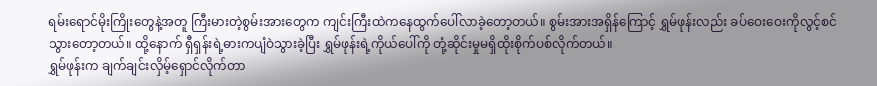ရမ်းရောင်မိုးကြိုးတွေနဲ့အတူ ကြီးမားတဲ့စွမ်းအားတွေက ကျင်းကြီးထဲကနေထွက်ပေါ်လာခဲ့တော့တယ်။ စွမ်းအားအရှိန်ကြောင့် ရွှမ်ဖုန်းလည်း ခပ်ဝေးဝေးကိုလွင့်စင်သွားတော့တယ်။ ထို့နောက် ရှီရှန်းရဲ့ဓားကပျံဝဲသွားခဲ့ပြီး ရွှမ်ဖုန်းရဲ့ကိုယ်ပေါ်ကို တုံ့ဆိုင်းမှုမရှိထိုးစိုက်ပစ်လိုက်တယ်။
ရွှမ်ဖုန်းက ချက်ချင်းလှိမ့်ရှောင်လိုက်တာ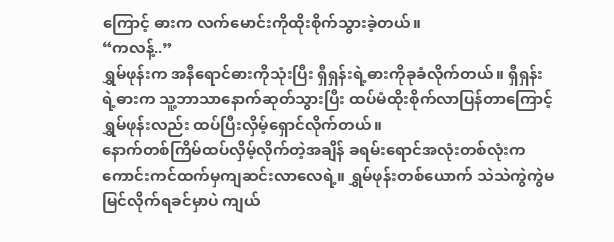ကြောင့် ဓားက လက်မောင်းကိုထိုးစိုက်သွားခဲ့တယ်။
“ကလန့်..”
ရွှမ်ဖုန်းက အနီရောင်ဓားကိုသုံးပြီး ရှီရှန်းရဲ့ဓားကိုခုခံလိုက်တယ်။ ရှီရှန်းရဲ့ဓားက သူ့ဘာသာနောက်ဆုတ်သွားပြီး ထပ်မံထိုးစိုက်လာပြန်တာကြောင့် ရွှမ်ဖုန်းလည်း ထပ်ပြီးလှိမ့်ရှောင်လိုက်တယ်။
နောက်တစ်ကြိမ်ထပ်လှိမ့်လိုက်တဲ့အချိန် ခရမ်းရောင်အလုံးတစ်လုံးက ကောင်းကင်ထက်မှကျဆင်းလာလေရဲ့။ ရွှမ်ဖုန်းတစ်ယောက် သဲသဲကွဲကွဲမမြင်လိုက်ရခင်မှာပဲ ကျယ်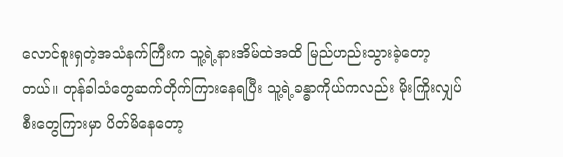လောင်စူးရှတဲ့အသံနက်ကြီးက သူ့ရဲ့နားအိမ်ထဲအထိ မြည်ဟည်းသွားခဲ့တော့တယ်။ တုန်ခါသံတွေဆက်တိုက်ကြားနေရပြီး သူ့ရဲ့ခန္ဓာကိုယ်ကလည်း မိုးကြိုးလျှပ်စီးတွေကြားမှာ ပိတ်မိနေတော့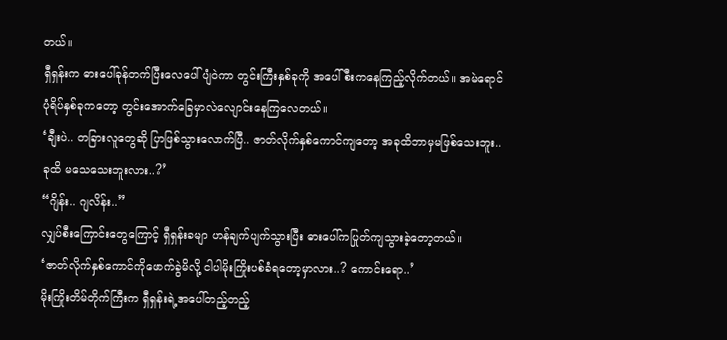တယ်။
ရှီရှန်းက ဓားပေါ်ခုန်တက်ပြီးလေပေါ်ပျံဝဲကာ တွင်းကြီးနှစ်ခုကို အပေါ်စီးကနေကြည့်လိုက်တယ်။ အမဲရောင်ပုံရိပ်နှစ်ခုကတော့ တွင်းအောက်ခြေမှာလဲလျောင်းနေကြလေတယ်။
‘ချီးပဲ.. တခြားလူတွေဆို ပြာဖြစ်သွားလောက်ပြီ.. ဇာတ်လိုက်နှစ်ကောင်ကျတော့ အခုထိဘာမှမဖြစ်သေးဘူး.. ခုထိ မသေသေးဘူးလား..?’
“ဂျိန်း.. ဂျလိန်း..”
လျှပ်စီးကြောင်းတွေကြောင့် ရှီရှန်းခမျာ ဟန်ချက်ပျက်သွားပြီး ဓားပေါ်ကပြုတ်ကျသွားခဲ့တော့တယ်။
‘ဇာတ်လိုက်နှစ်ကောင်ကိုဖောက်ခွဲမိလို့ ငါပါမိုးကြိုးပစ်ခံရတော့မှာလား..? ကောင်းရော..’
မိုးကြိုးတိမ်တိုက်ကြီးက ရှီရှန်းရဲ့အပေါ်တည့်တည့်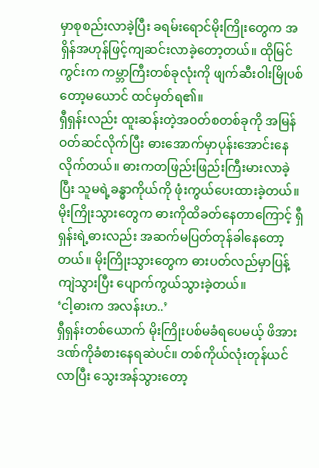မှာစုစည်းလာခဲ့ပြီး ခရမ်းရောင်မိုးကြိုးတွေက အရှိန်အဟုန်ဖြင့်ကျဆင်းလာခဲ့တော့တယ်။ ထိုမြင်ကွင်းက ကမ္ဘာကြီးတစ်ခုလုံးကို ဖျက်ဆီးဝါးမြိုပစ်တော့မယောင် ထင်မှတ်ရ၏။
ရှီရှန်းလည်း ထူးဆန်းတဲ့အဝတ်စတစ်ခုကို အမြန်ဝတ်ဆင်လိုက်ပြီး ဓားအောက်မှာပုန်းအောင်းနေလိုက်တယ်။ ဓားကတဖြည်းဖြည်းကြီးမားလာခဲ့ပြီး သူမရဲ့ခန္ဓာကိုယ်ကို ဖုံးကွယ်ပေးထားခဲ့တယ်။
မိုးကြိုးသွားတွေက ဓားကိုထိခတ်နေတာကြောင့် ရှီရှန်းရဲ့ဓားလည်း အဆက်မပြတ်တုန်ခါနေတော့တယ်။ မိုးကြိုးသွားတွေက ဓားပတ်လည်မှာပြန့်ကျဲသွားပြီး ပျောက်ကွယ်သွားခဲ့တယ်။
‘ငါ့ဓားက အလန်းဟ..’
ရှီရှန်းတစ်ယောက် မိုးကြိုးပစ်မခံရပေမယ့် ဖိအားဒဏ်ကိုခံစားနေရဆဲပင်။ တစ်ကိုယ်လုံးတုန်ယင်လာပြီး သွေးအန်သွားတော့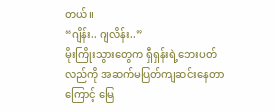တယ်။
“ဂျိန်း.. ဂျလိန်း..”
မိုးကြိုးသွားတွေက ရှီရှန်းရဲ့ဘေးပတ်လည်ကို အဆက်မပြတ်ကျဆင်းနေတာကြောင့် မြေ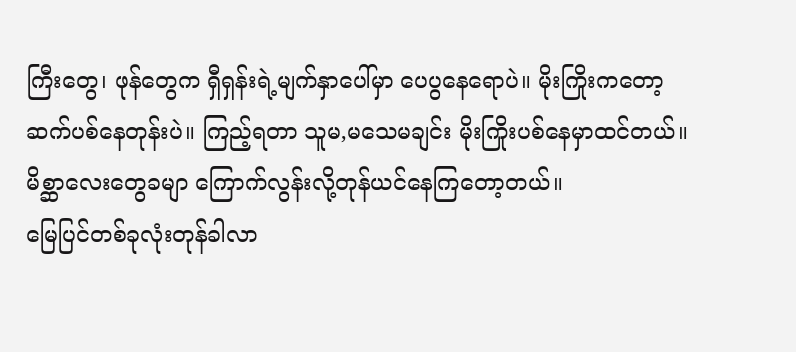ကြီးတွေ၊ ဖုန်တွေက ရှီရှန်းရဲ့မျက်နှာပေါ်မှာ ပေပွနေရောပဲ။ မိုးကြိုးကတော့ ဆက်ပစ်နေတုန်းပဲ။ ကြည့်ရတာ သူမ,မသေမချင်း မိုးကြိုးပစ်နေမှာထင်တယ်။
မိစ္ဆာလေးတွေခမျာ ကြောက်လွန်းလို့တုန်ယင်နေကြတော့တယ်။
မြေပြင်တစ်ခုလုံးတုန်ခါလာ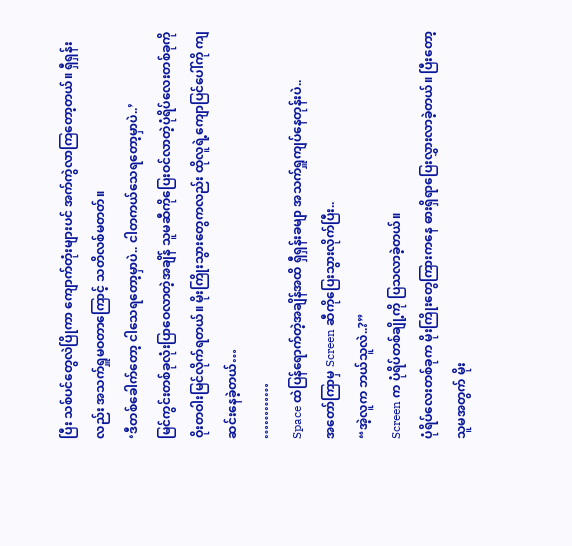ပြီး သစ်ပင်တွေလဲပြိုကာ ကျောက်တုံးများပင် အက်ကွဲလာကြတော့တယ်။ ရှီရှန်းလည်း အသက်ရှူမဝတာကြောင့် သတိလစ်မတတ်။
‘ဒီတစ်ခေါက်တော့ ငါသေရတော့မှာပဲ.. ငါတကယ်သေရတော့မှာပဲ..’
မြင်ကွင်းတစ်ခုလုံးပြာဝေလာတဲ့အချိန် သူမဆီကိုပြေးဝင်လာတဲ့ပုံရိပ်လေးတစ်ခုကို ဝိုးတဝါးမြင်လိုက်ရတယ်။ မိုးကြိုးသွားတွေကလည်း ထိုလူရဲ့ကျောပြင်ပေါ်ကို ကျဆင်းနေခဲ့တယ်…
…………
Space ထဲပြန်ရောက်တဲ့အချိန်အထိ ရှီရှန်းခမျာ အသက်ရှူကျပ်နေတုန်းပဲ..
အတော်ကြာမှ Screen ဆီကိုပြေးသွားလိုက်ပြီး..
“အဲ့လူက ဘယ်သူလဲ..?”
Screen က ပုံရိပ်တစ်ချို့ကို ပြသလာခဲ့တယ်။
ပုံရိပ်လေးတစ်ခုက မိုးကြိုးတွေကြားကနေ ဓားရှိရာပြေးလွှားလာခဲ့တယ်။ ပြီးတော့ သူမအတွက် မိုး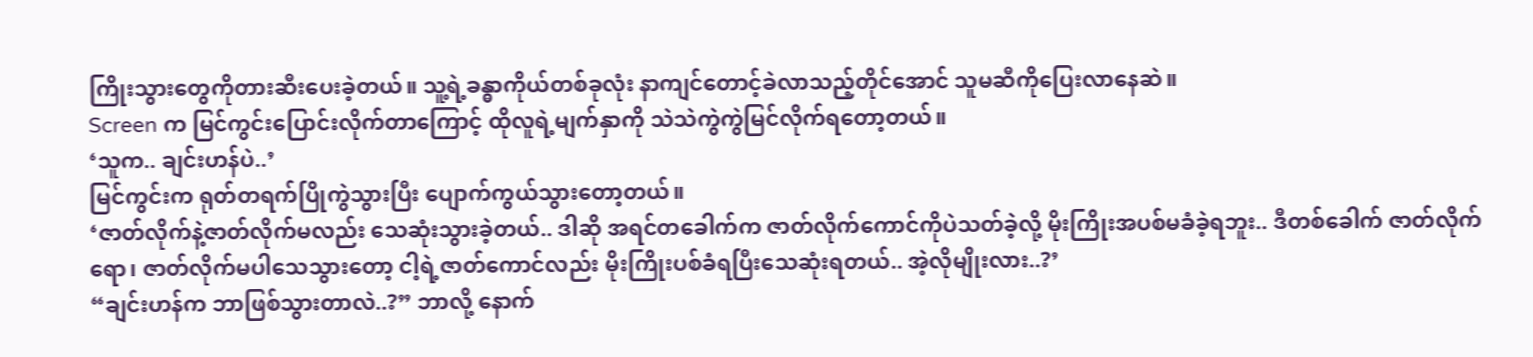ကြိုးသွားတွေကိုတားဆီးပေးခဲ့တယ်။ သူ့ရဲ့ခန္ဓာကိုယ်တစ်ခုလုံး နာကျင်တောင့်ခဲလာသည့်တိုင်အောင် သူမဆီကိုပြေးလာနေဆဲ။
Screen က မြင်ကွင်းပြောင်းလိုက်တာကြောင့် ထိုလူရဲ့မျက်နှာကို သဲသဲကွဲကွဲမြင်လိုက်ရတော့တယ်။
‘သူက.. ချင်းဟန်ပဲ..’
မြင်ကွင်းက ရုတ်တရက်ပြိုကွဲသွားပြီး ပျောက်ကွယ်သွားတော့တယ်။
‘ဇာတ်လိုက်နဲ့ဇာတ်လိုက်မလည်း သေဆုံးသွားခဲ့တယ်.. ဒါဆို အရင်တခေါက်က ဇာတ်လိုက်ကောင်ကိုပဲသတ်ခဲ့လို့ မိုးကြိုးအပစ်မခံခဲ့ရဘူး.. ဒီတစ်ခေါက် ဇာတ်လိုက်ရော၊ ဇာတ်လိုက်မပါသေသွားတော့ ငါ့ရဲ့ဇာတ်ကောင်လည်း မိုးကြိုးပစ်ခံရပြီးသေဆုံးရတယ်.. အဲ့လိုမျိုးလား..?’
“ချင်းဟန်က ဘာဖြစ်သွားတာလဲ..?” ဘာလို့ နောက်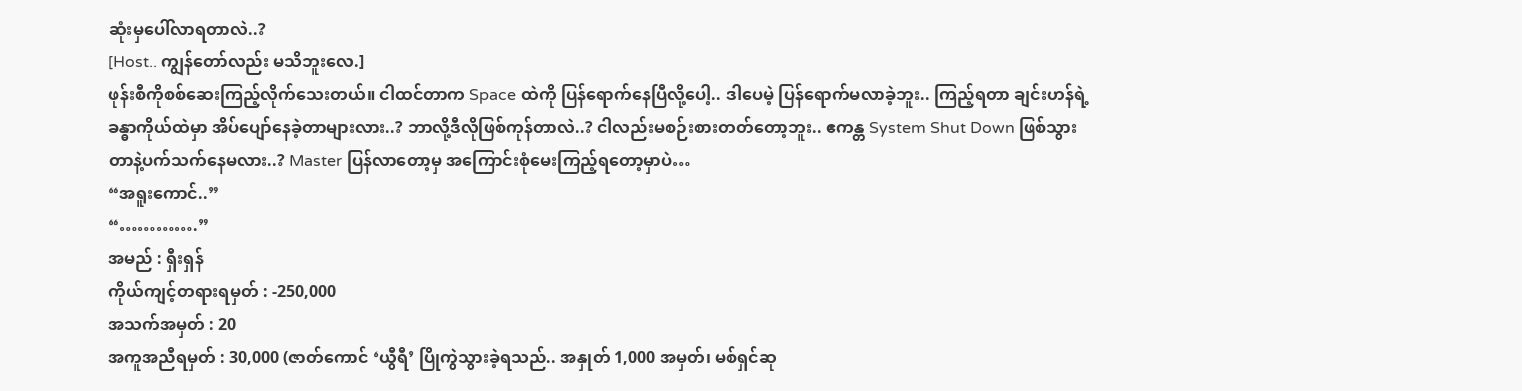ဆုံးမှပေါ်လာရတာလဲ..?
[Host.. ကျွန်တော်လည်း မသိဘူးလေ.]
ဖုန်းစီကိုစစ်ဆေးကြည့်လိုက်သေးတယ်။ ငါထင်တာက Space ထဲကို ပြန်ရောက်နေပြီလို့ပေါ့.. ဒါပေမဲ့ ပြန်ရောက်မလာခဲ့ဘူး.. ကြည့်ရတာ ချင်းဟန်ရဲ့ခန္ဓာကိုယ်ထဲမှာ အိပ်ပျော်နေခဲ့တာများလား..? ဘာလို့ဒီလိုဖြစ်ကုန်တာလဲ..? ငါလည်းမစဉ်းစားတတ်တော့ဘူး.. ဧကန္တ System Shut Down ဖြစ်သွားတာနဲ့ပက်သက်နေမလား..? Master ပြန်လာတော့မှ အကြောင်းစုံမေးကြည့်ရတော့မှာပဲ…
“အရူးကောင်..”
“………….”
အမည် : ရှီးရှန်
ကိုယ်ကျင့်တရားရမှတ် : -250,000
အသက်အမှတ် : 20
အကူအညီရမှတ် : 30,000 (ဇာတ်ကောင် ‘ယွီရီ’ ပြိုကွဲသွားခဲ့ရသည်.. အနှုတ် 1,000 အမှတ်၊ မစ်ရှင်ဆု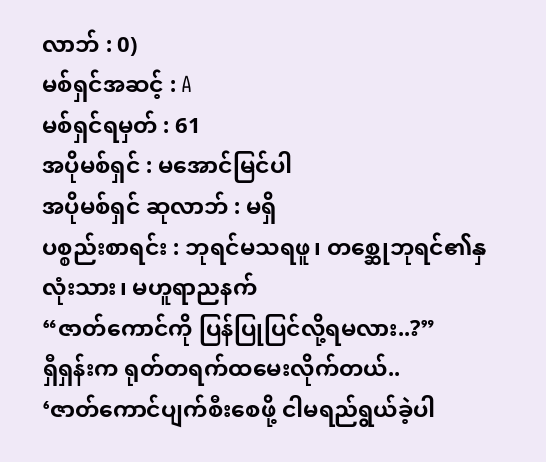လာဘ် : 0)
မစ်ရှင်အဆင့် : A
မစ်ရှင်ရမှတ် : 61
အပိုမစ်ရှင် : မအောင်မြင်ပါ
အပိုမစ်ရှင် ဆုလာဘ် : မရှိ
ပစ္စည်းစာရင်း : ဘုရင်မသရဖူ၊ တစ္ဆေုဘုရင်၏နှလုံးသား၊ မဟူရာညနက်
“ဇာတ်ကောင်ကို ပြန်ပြုပြင်လို့ရမလား..?”
ရှီရှန်းက ရုတ်တရက်ထမေးလိုက်တယ်..
‘ဇာတ်ကောင်ပျက်စီးစေဖို့ ငါမရည်ရွယ်ခဲ့ပါ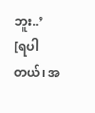ဘူး..’
[ရပါတယ်၊ အ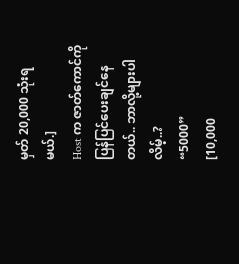မှတ် 20,000 သုံးရမယ်.]
Host က ဇာတ်ကောင်ကိုပြန်ပြင်ပေးချင်နေတယ်.. ဘာလို့များပါလိမ့်..?
“5000”
[10,000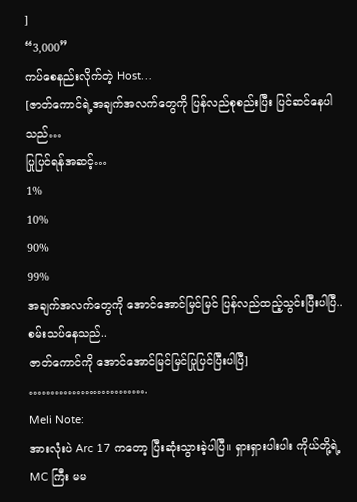]
“3,000”
ကပ်စေနည်းလိုက်တဲ့ Host…
[ဇာတ်ကောင်ရဲ့အချက်အလက်တွေကို ပြန်လည်စုစည်းပြီး ပြင်ဆင်နေပါသည်…
ပြုပြင်ရန်အဆင့်…
1%
10%
90%
99%
အချက်အလက်တွေကို အောင်အောင်မြင်မြင် ပြန်လည်ထည့်သွင်းပြီးပါပြီ..
စမ်းသပ်နေသည်..
ဇာတ်ကောင်ကို အောင်အောင်မြင်မြင်ပြုပြင်ပြီးပါပြီ]
……………………….
Meli Note:
အားလုံးပဲ Arc 17 ကတော့ ပြီးဆုံးသွားခဲ့ပါပြီ။ ရှားရှားပါးပါး ကိုယ်တို့ရဲ့ MC ကြီး မမ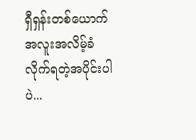ရှီရှန်းတစ်ယောက် အလူးအလိမ့်ခံလိုက်ရတဲ့အပိုင်းပါပဲ...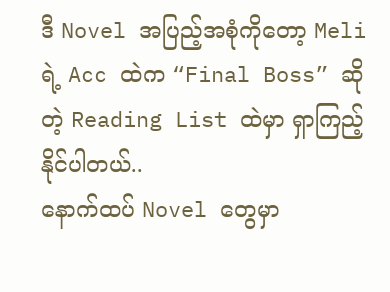ဒီ Novel အပြည့်အစုံကိုတော့ Meli ရဲ့ Acc ထဲက “Final Boss” ဆိုတဲ့ Reading List ထဲမှာ ရှာကြည့်နိုင်ပါတယ်..
နောက်ထပ် Novel တွေမှာ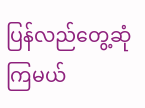ပြန်လည်တွေ့ဆုံကြမယ်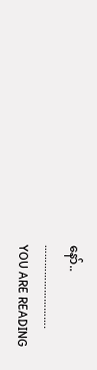နော်..
……………………….
YOU ARE READING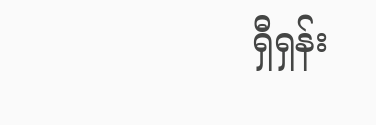ရှီရှန်း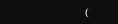(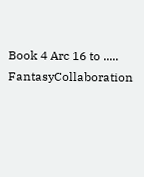Book 4 Arc 16 to .....
FantasyCollaboration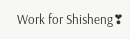Work for Shisheng❣